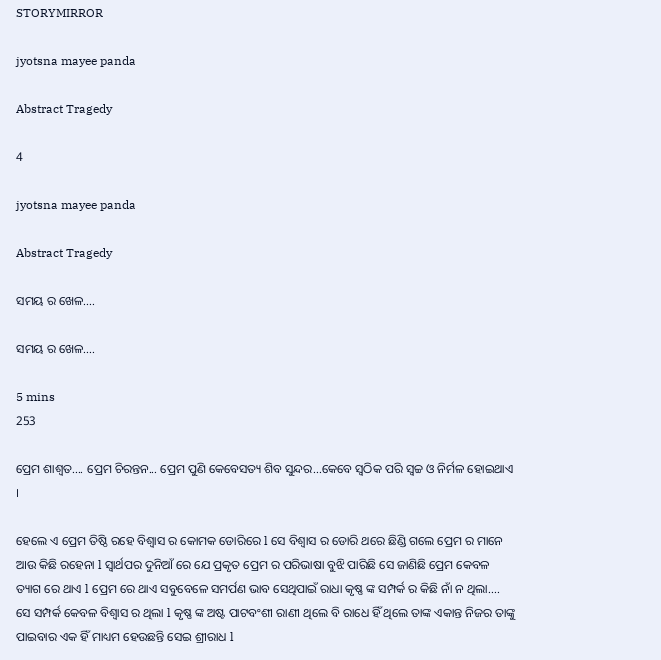STORYMIRROR

jyotsna mayee panda

Abstract Tragedy

4

jyotsna mayee panda

Abstract Tragedy

ସମୟ ର ଖେଳ....

ସମୟ ର ଖେଳ....

5 mins
253

ପ୍ରେମ ଶାଶ୍ୱତ.... ପ୍ରେମ ଚିରନ୍ତନ... ପ୍ରେମ ପୁଣି କେବେସତ୍ୟ ଶିବ ସୁନ୍ଦର...କେବେ ସ୍ୱଠିକ ପରି ସ୍ଵଚ୍ଚ ଓ ନିର୍ମଳ ହୋଇଥାଏ ।

ହେଲେ ଏ ପ୍ରେମ ତିଷ୍ଠି ରହେ ବିଶ୍ୱାସ ର କୋମକ ଡୋରିରେ l ସେ ବିଶ୍ୱାସ ର ଡୋରି ଥରେ ଛିଣ୍ଡି ଗଲେ ପ୍ରେମ ର ମାନେ ଆଉ କିଛି ରହେନା l ସ୍ୱାର୍ଥପର ଦୁନିଆଁ ରେ ଯେ ପ୍ରକୃତ ପ୍ରେମ ର ପରିଭାଷା ବୁଝି ପାରିଛି ସେ ଜାଣିଛି ପ୍ରେମ କେବଳ ତ୍ୟାଗ ରେ ଥାଏ l ପ୍ରେମ ରେ ଥାଏ ସବୁବେଳେ ସମର୍ପଣ ଭାବ ସେଥିପାଇଁ ରାଧା କୃଷ୍ଣ ଙ୍କ ସମ୍ପର୍କ ର କିଛି ନାଁ ନ ଥିଲା.... ସେ ସମ୍ପର୍କ କେବଳ ବିଶ୍ୱାସ ର ଥିଲା l କୃଷ୍ଣ ଙ୍କ ଅଷ୍ଟ ପାଟବଂଶୀ ରାଣୀ ଥିଲେ ବି ରାଧେ ହିଁ ଥିଲେ ତାଙ୍କ ଏକାନ୍ତ ନିଜର ତାଙ୍କୁ ପାଇବାର ଏକ ହିଁ ମାଧ୍ୟମ ହେଉଛନ୍ତି ସେଇ ଶ୍ରୀରାଧ l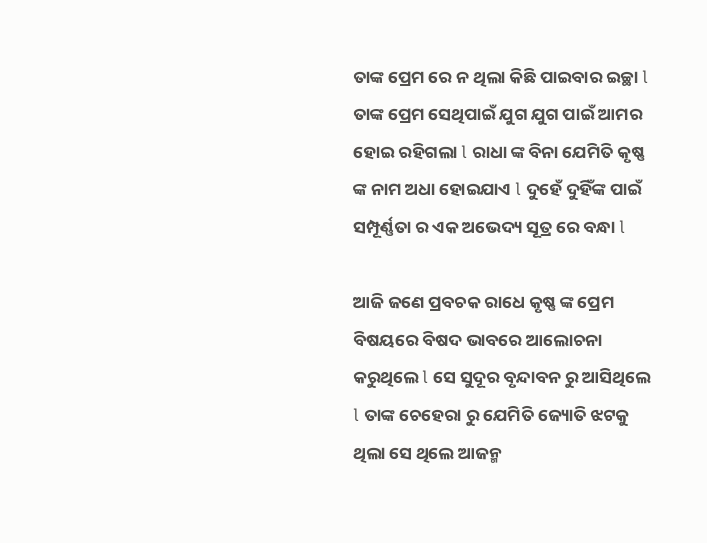ତାଙ୍କ ପ୍ରେମ ରେ ନ ଥିଲା କିଛି ପାଇବାର ଇଚ୍ଛା l ତାଙ୍କ ପ୍ରେମ ସେଥିପାଇଁ ଯୁଗ ଯୁଗ ପାଇଁ ଆମର ହୋଇ ରହିଗଲା l ରାଧା ଙ୍କ ବିନା ଯେମିତି କୃଷ୍ଣ ଙ୍କ ନାମ ଅଧା ହୋଇଯାଏ l ଦୁହେଁ ଦୁହିଁଙ୍କ ପାଇଁ ସମ୍ପୂର୍ଣ୍ଣତା ର ଏକ ଅଭେଦ୍ୟ ସୂତ୍ର ରେ ବନ୍ଧା l

ଆଜି ଜଣେ ପ୍ରବଚକ ରାଧେ କୃଷ୍ଣ ଙ୍କ ପ୍ରେମ ବିଷୟରେ ବିଷଦ ଭାବରେ ଆଲୋଚନା କରୁଥିଲେ l ସେ ସୁଦୂର ବୃନ୍ଦାବନ ରୁ ଆସିଥିଲେ l ତାଙ୍କ ଚେହେରା ରୁ ଯେମିତି ଜ୍ୟୋତି ଝଟକୁ ଥିଲା ସେ ଥିଲେ ଆଜନ୍ମ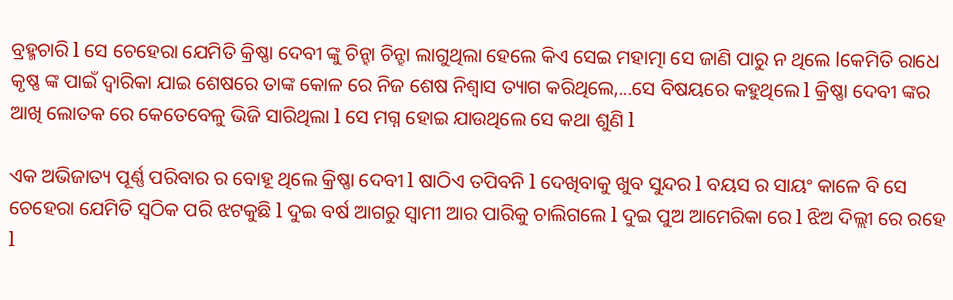ବ୍ରହ୍ମଚାରି l ସେ ଚେହେରା ଯେମିତି କ୍ରିଷ୍ଣା ଦେବୀ ଙ୍କୁ ଚିନ୍ହା ଚିନ୍ହା ଲାଗୁଥିଲା ହେଲେ କିଏ ସେଇ ମହାତ୍ମା ସେ ଜାଣି ପାରୁ ନ ଥିଲେ lକେମିତି ରାଧେ କୃଷ୍ଣ ଙ୍କ ପାଇଁ ଦ୍ୱାରିକା ଯାଇ ଶେଷରେ ତାଙ୍କ କୋଳ ରେ ନିଜ ଶେଷ ନିଶ୍ୱାସ ତ୍ୟାଗ କରିଥିଲେ,...ସେ ବିଷୟରେ କହୁଥିଲେ l କ୍ରିଷ୍ଣା ଦେବୀ ଙ୍କର ଆଖି ଲୋତକ ରେ କେତେବେଳୁ ଭିଜି ସାରିଥିଲା l ସେ ମଗ୍ନ ହୋଇ ଯାଉଥିଲେ ସେ କଥା ଶୁଣି l

ଏକ ଅଭିଜାତ୍ୟ ପୂର୍ଣ୍ଣ ପରିବାର ର ବୋହୂ ଥିଲେ କ୍ରିଷ୍ଣା ଦେବୀ l ଷାଠିଏ ତପିବନି l ଦେଖିବାକୁ ଖୁବ ସୁନ୍ଦର l ବୟସ ର ସାୟଂ କାଳେ ବି ସେ ଚେହେରା ଯେମିତି ସ୍ୱଠିକ ପରି ଝଟକୁଛି l ଦୁଇ ବର୍ଷ ଆଗରୁ ସ୍ୱାମୀ ଆର ପାରିକୁ ଚାଲିଗଲେ l ଦୁଇ ପୁଅ ଆମେରିକା ରେ l ଝିଅ ଦିଲ୍ଲୀ ରେ ରହେ l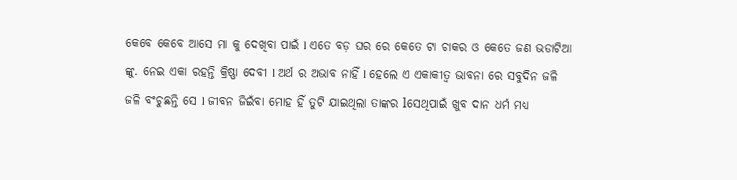କେବେ କେବେ ଆସେ ମା କୁ ଦେଖିବା ପାଇଁ l ଏତେ ବଡ଼ ଘର ରେ କେତେ ଟା ଚାକର ଓ କେତେ ଜଣ ଭଡାଟିଆ ଙ୍କୁ. ନେଇ ଏକା ରହନ୍ତି କ୍ରିଷ୍ଣା ଦେବୀ l ଅର୍ଥ ର ଅଭାବ ନାହିଁ l ହେଲେ ଏ ଏକାକୀତ୍ୱ ଭାବନା ରେ ସବୁଦିନ ଜଳି ଜଳି ବଂଚୁଛନ୍ତି ସେ l ଜୀବନ ଜିଇଁବା ମୋହ ହିଁ ତୁଟି ଯାଇଥିଲା ତାଙ୍କର lସେଥିପାଇଁ ଖୁବ ଦାନ ଧର୍ମ ମଧ୍ୟ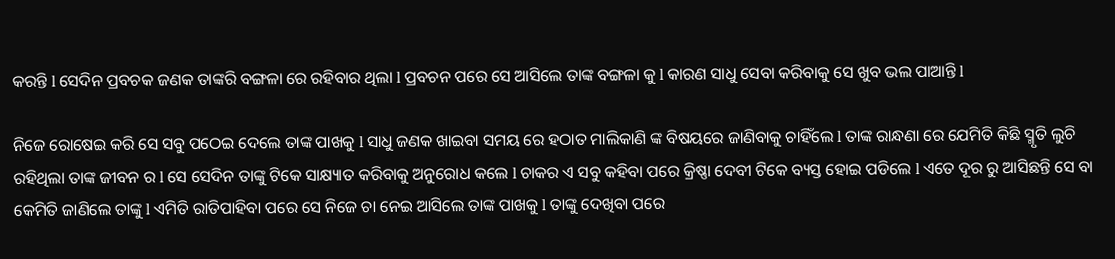କରନ୍ତି l ସେଦିନ ପ୍ରବଚକ ଜଣକ ତାଙ୍କରି ବଙ୍ଗଳା ରେ ରହିବାର ଥିଲା l ପ୍ରବଚନ ପରେ ସେ ଆସିଲେ ତାଙ୍କ ବଙ୍ଗଳା କୁ l କାରଣ ସାଧୁ ସେବା କରିବାକୁ ସେ ଖୁବ ଭଲ ପାଆନ୍ତି l

ନିଜେ ରୋଷେଇ କରି ସେ ସବୁ ପଠେଇ ଦେଲେ ତାଙ୍କ ପାଖକୁ l ସାଧୁ ଜଣକ ଖାଇବା ସମୟ ରେ ହଠାତ ମାଲିକାଣି ଙ୍କ ବିଷୟରେ ଜାଣିବାକୁ ଚାହିଁଲେ l ତାଙ୍କ ରାନ୍ଧଣା ରେ ଯେମିତି କିଛି ସ୍ମୃତି ଲୁଚି ରହିଥିଲା ତାଙ୍କ ଜୀବନ ର l ସେ ସେଦିନ ତାଙ୍କୁ ଟିକେ ସାକ୍ଷ୍ୟାତ କରିବାକୁ ଅନୁରୋଧ କଲେ l ଚାକର ଏ ସବୁ କହିବା ପରେ କ୍ରିଷ୍ଣା ଦେବୀ ଟିକେ ବ୍ୟସ୍ତ ହୋଇ ପଡିଲେ l ଏତେ ଦୂର ରୁ ଆସିଛନ୍ତି ସେ ବା କେମିତି ଜାଣିଲେ ତାଙ୍କୁ l ଏମିତି ରାତିପାହିବା ପରେ ସେ ନିଜେ ଚା ନେଇ ଆସିଲେ ତାଙ୍କ ପାଖକୁ l ତାଙ୍କୁ ଦେଖିବା ପରେ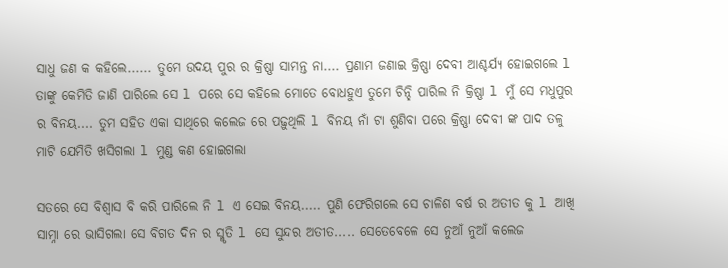ସାଧୁ ଜଣ କ କହିଲେ...... ତୁମେ ଉଦୟ ପୁର ର କ୍ରିଷ୍ଣା ସାମନ୍ତ ନା.... ପ୍ରଣାମ ଜଣାଇ କ୍ରିଷ୍ଣା ଦେବୀ ଆଶ୍ଚର୍ଯ୍ୟ ହୋଇଗଲେ l ତାଙ୍କୁ କେମିତି ଜାଣି ପାରିଲେ ସେ l ପରେ ସେ କହିଲେ ମୋତେ ବୋଧହୁଏ ତୁମେ ଚିନ୍ହି ପାରିଲ ନି କ୍ରିଷ୍ଣା l ମୁଁ ସେ ମଧୁପୁର ର ବିନୟ.... ତୁମ ସହିତ ଏକା ସାଥିରେ କଲେଜ ରେ ପଢ଼ୁଥିଲି l ବିନୟ ନାଁ ଟା ଶୁଣିବା ପରେ କ୍ରିଷ୍ଣା ଦେବୀ ଙ୍କ ପାଦ ତଳୁ ମାଟି ଯେମିତି ଖସିଗଲା l ମୁଣ୍ଡ କଣ ହୋଇଗଲା

ସତରେ ସେ ବିଶ୍ୱାସ ବି କରି ପାରିଲେ ନି l ଏ ସେଇ ବିନୟ..... ପୁଣି ଫେରିଗଲେ ସେ ଚାଳିଶ ବର୍ଷ ର ଅତୀତ କୁ l ଆଖି ସାମ୍ନା ରେ ଭାସିଗଲା ସେ ବିଗତ ଦିନ ର ସ୍ମୃତି l ସେ ସୁନ୍ଦର ଅତୀତ..... ସେତେବେଳେ ସେ ନୁଆଁ ନୁଆଁ କଲେଜ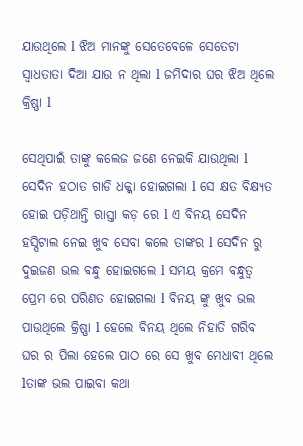ଯାଉଥିଲେ l ଝିଅ ମାନଙ୍କୁ ସେତେବେଳେ ସେତେଟା ସ୍ୱାଧତାତା ଦିଆ ଯାଉ ନ ଥିଲା l ଜମିଦାର ଘର ଝିଅ ଥିଲେ କ୍ରିଷ୍ଣା l

ସେଥିପାଇଁ ତାଙ୍କୁ କଲେଜ ଜଣେ ନେଇକି ଯାଉଥିଲା l ସେଦିନ ହଠାତ ଗାଡି ଧକ୍କା ହୋଇଗଲା l ସେ କ୍ଷତ ବିକ୍ଷ୍ୟତ ହୋଇ ପଡ଼ିଥାନ୍ତି ରାସ୍ତା କଡ଼ ରେ l ଏ ବିନୟ ସେଦିନ ହସ୍ପିଟାଲ ନେଇ ଖୁବ ସେବା କଲେ ତାଙ୍କର l ସେଦିନ ରୁ ଦୁଇଜଣ ଭଲ ବନ୍ଧୁ ହୋଇଗଲେ l ସମୟ କ୍ରମେ ବନ୍ଧୁତ୍ୱ ପ୍ରେମ ରେ ପରିଣତ ହୋଇଗଲା l ବିନୟ ଙ୍କୁ ଖୁବ ଭଲ ପାଉଥିଲେ କ୍ରିଷ୍ଣା l ହେଲେ ବିନୟ ଥିଲେ ନିହାତି ଗରିବ ଘର ର ପିଲା ହେଲେ ପାଠ ରେ ସେ ଖୁବ ମେଧାବୀ ଥିଲେ lତାଙ୍କ ଭଲ ପାଇବା କଥା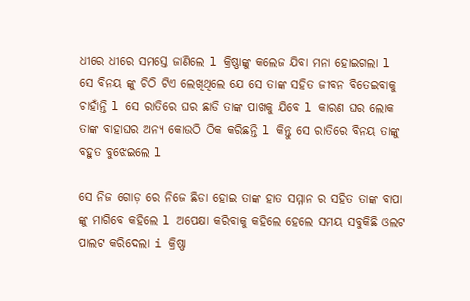ଧୀରେ ଧୀରେ ସମସ୍ତେ ଜାଣିଲେ l କ୍ରିଷ୍ଣାଙ୍କୁ କଲେଜ ଯିବା ମନା ହୋଇଗଲା l ସେ ବିନୟ ଙ୍କୁ ଚିଠି ଟିଏ ଲେଖିଥିଲେ ଯେ ସେ ତାଙ୍କ ସହିତ ଜୀବନ ବିତେଇବାକୁ ଚାହାଁନ୍ତି l ସେ ରାତିରେ ଘର ଛାଡି ତାଙ୍କ ପାଖକୁ ଯିବେ l କାରଣ ଘର ଲୋକ ତାଙ୍କ ବାହାଘର ଅନ୍ୟ କୋଉଠି ଠିକ କରିଛନ୍ତି l କିନ୍ତୁ ସେ ରାତିରେ ବିନୟ ତାଙ୍କୁ ବହୁତ ବୁଝେଇଲେ l

ସେ ନିଜ ଗୋଡ଼ ରେ ନିଜେ ଛିଡା ହୋଇ ତାଙ୍କ ହାତ ସମ୍ମାନ ର ସହିତ ତାଙ୍କ ବାପା ଙ୍କୁ ମାଗିବେ କହିଲେ l ଅପେକ୍ଷା କରିବାକୁ କହିଲେ ହେଲେ ସମୟ ସବୁକିଛି ଓଲଟ ପାଲଟ କରିଦେଲା i କ୍ରିଷ୍ଣା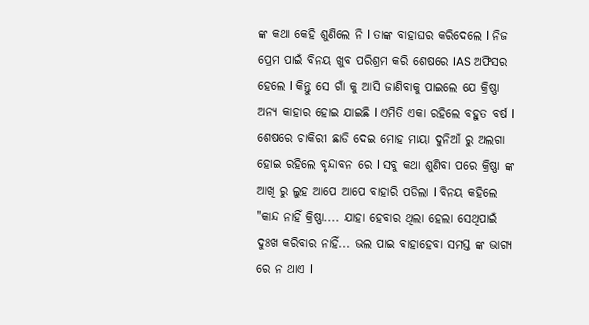ଙ୍କ କଥା କେହି ଶୁଣିଲେ ନି l ତାଙ୍କ ବାହାଘର କରିଦେଲେ l ନିଜ ପ୍ରେମ ପାଇଁ ବିନୟ ଖୁବ ପରିଶ୍ରମ କରି ଶେଷରେ IAS ଅଫିସର ହେଲେ l କିନ୍ତୁ ସେ ଗାଁ କୁ ଆସି ଜାଣିବାକୁ ପାଇଲେ ଯେ କ୍ରିଷ୍ଣା ଅନ୍ୟ କାହାର ହୋଇ ଯାଇଛି l ଏମିତି ଏକା ରହିଲେ ବହୁତ ବର୍ଷ l ଶେଷରେ ଚାକିରୀ ଛାଡି ଦେଇ ମୋହ ମାୟା ଦୁନିଆଁ ରୁ ଅଲଗା ହୋଇ ରହିଲେ ବୃନ୍ଦାବନ ରେ l ସବୁ କଥା ଶୁଣିବା ପରେ କ୍ରିଷ୍ଣା ଙ୍କ ଆଖି ରୁ ଲୁହ ଆପେ ଆପେ ବାହାରି ପଡିଲା l ବିନୟ କହିଲେ "କାନ୍ଦ ନାହିଁ କ୍ରିଷ୍ଣା.... ଯାହା ହେବାର ଥିଲା ହେଲା ସେଥିପାଇଁ ଦୁଃଖ କରିବାର ନାହିଁ... ଭଲ ପାଇ ବାହାହେବା ସମସ୍ତ ଙ୍କ ଭାଗ୍ୟ ରେ ନ ଥାଏ l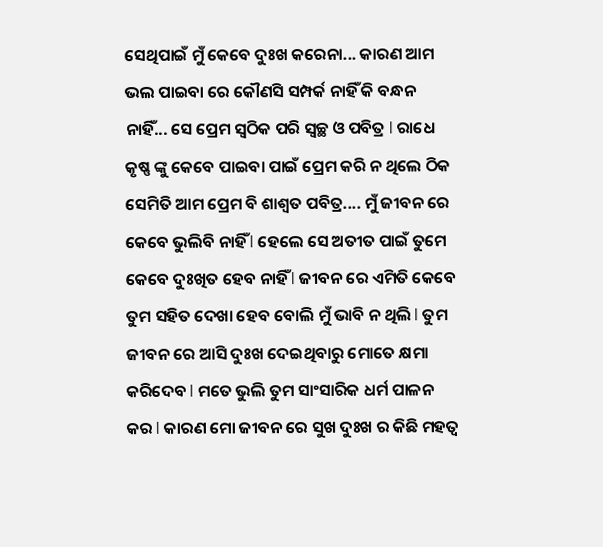ସେଥିପାଇଁ ମୁଁ କେବେ ଦୁଃଖ କରେନା... କାରଣ ଆମ ଭଲ ପାଇବା ରେ କୌଣସି ସମ୍ପର୍କ ନାହିଁ କି ବନ୍ଧନ ନାହିଁ... ସେ ପ୍ରେମ ସ୍ୱଠିକ ପରି ସ୍ୱଚ୍ଛ ଓ ପବିତ୍ର l ରାଧେ କୃଷ୍ଣ ଙ୍କୁ କେବେ ପାଇବା ପାଇଁ ପ୍ରେମ କରି ନ ଥିଲେ ଠିକ ସେମିତି ଆମ ପ୍ରେମ ବି ଶାଶ୍ୱତ ପବିତ୍ର.... ମୁଁ ଜୀବନ ରେ କେବେ ଭୁଲିବି ନାହିଁ l ହେଲେ ସେ ଅତୀତ ପାଇଁ ତୁମେ କେବେ ଦୁଃଖିତ ହେବ ନାହିଁ l ଜୀବନ ରେ ଏମିତି କେବେ ତୁମ ସହିତ ଦେଖା ହେବ ବୋଲି ମୁଁ ଭାବି ନ ଥିଲି l ତୁମ ଜୀବନ ରେ ଆସି ଦୁଃଖ ଦେଇଥିବାରୁ ମୋତେ କ୍ଷମା କରିଦେବ l ମତେ ଭୁଲି ତୁମ ସାଂସାରିକ ଧର୍ମ ପାଳନ କର l କାରଣ ମୋ ଜୀବନ ରେ ସୁଖ ଦୁଃଖ ର କିଛି ମହତ୍ୱ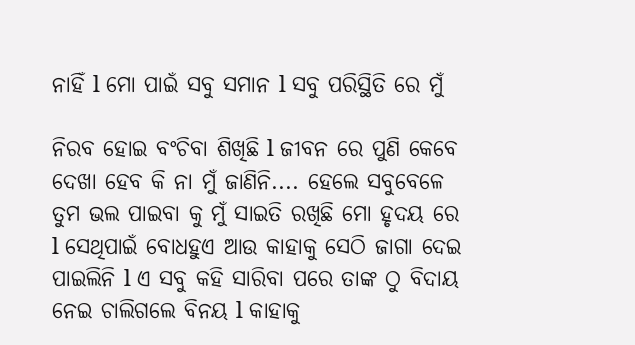ନାହିଁ l ମୋ ପାଇଁ ସବୁ ସମାନ l ସବୁ ପରିସ୍ଥିତି ରେ ମୁଁ

ନିରବ ହୋଇ ବଂଚିବା ଶିଖିଛି l ଜୀବନ ରେ ପୁଣି କେବେ ଦେଖା ହେବ କି ନା ମୁଁ ଜାଣିନି.... ହେଲେ ସବୁବେଳେ ତୁମ ଭଲ ପାଇବା କୁ ମୁଁ ସାଇତି ରଖିଛି ମୋ ହୃଦୟ ରେ l ସେଥିପାଇଁ ବୋଧହୁଏ ଆଉ କାହାକୁ ସେଠି ଜାଗା ଦେଇ ପାଇଲିନି l ଏ ସବୁ କହି ସାରିବା ପରେ ତାଙ୍କ ଠୁ ବିଦାୟ ନେଇ ଚାଲିଗଲେ ବିନୟ l କାହାକୁ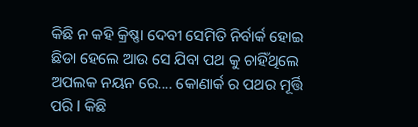କିଛି ନ କହି କ୍ରିଷ୍ଣା ଦେବୀ ସେମିତି ନିର୍ବାର୍କ ହୋଇ ଛିଡା ହେଲେ ଆଉ ସେ ଯିବା ପଥ କୁ ଚାହିଁଥିଲେ ଅପଲକ ନୟନ ରେ.... କୋଣାର୍କ ର ପଥର ମୂର୍ତ୍ତି ପରି l କିଛି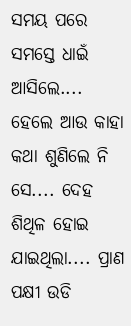ସମୟ ପରେ ସମସ୍ତେ ଧାଇଁ ଆସିଲେ.... ହେଲେ ଆଉ କାହା କଥା ଶୁଣିଲେ ନି ସେ.... ଦେହ ଶିଥିଳ ହୋଇ ଯାଇଥିଲା.... ପ୍ରାଣ ପକ୍ଷୀ ଉଡି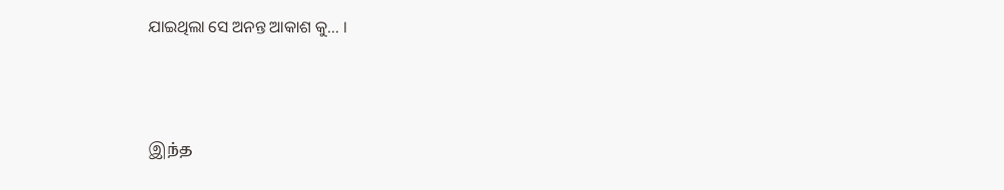ଯାଇଥିଲା ସେ ଅନନ୍ତ ଆକାଶ କୁ... ।



இந்த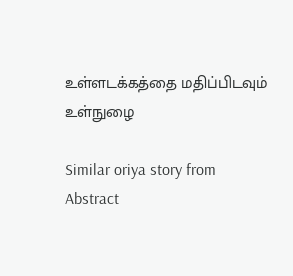உள்ளடக்கத்தை மதிப்பிடவும்
உள்நுழை

Similar oriya story from Abstract